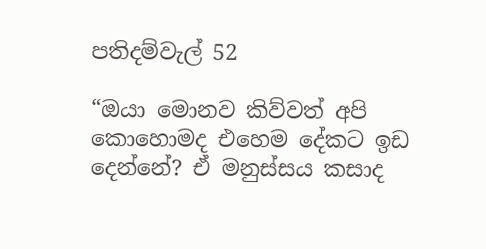පතිදම්වැල් 52

“ඔයා මොනව කිව්වත් අපි කොහොමද එහෙම දේකට ඉඩ දෙන්නේ? ඒ මනුස්සය කසාද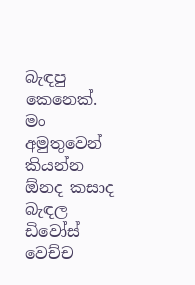බැඳපු කෙනෙක්. මං අමුතුවෙන් කියන්න ඕනද කසාද බැඳල ඩිවෝස් වෙච්ච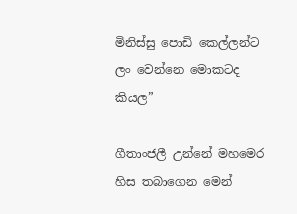මිනිස්සු පොඩි කෙල්ලන්ට ලං වෙන්නෙ මොකටද කියල”

ගීතාංජලී උන්නේ මහමෙර හිස තබාගෙන මෙන්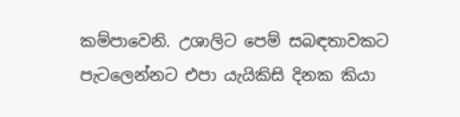කම්පාවෙනි. උශාලිට පෙම් සබඳතාවකට පැටලෙන්නට එපා යැයිකිසි දිනක කියා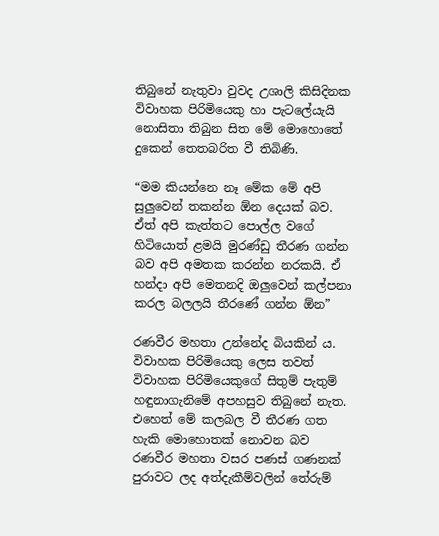තිබුනේ නැතුවා වුවද උශාලි කිසිදිනක විවාහක පිරිමියෙකු හා පැටලේයැයි නොසිතා තිබුන සිත මේ මොහොතේ දුකෙන් තෙතබරිත වී තිබිණි.

“මම කියන්නෙ නෑ මේක මේ අපි සුලුවෙන් තකන්න ඕන දෙයක් බව. ඒත් අපි කැත්තට පොල්ල වගේ හිටියොත් ළමයි මුරණ්ඩු තීරණ ගන්න බව අපි අමතක කරන්න නරකයි. ඒ හන්දා අපි මෙතනදි ඔලුවෙන් කල්පනා කරල බලලයි තීරණේ ගන්න ඕන”

රණවීර මහතා උන්නේද බියකින් ය. විවාහක පිරිමියෙකු ලෙස තවත් විවාහක පිරිමියෙකුගේ සිතුම් පැතුම් හඳුනාගැනිමේ අපහසුව තිබුනේ නැත. එහෙත් මේ කලබල වී තීරණ ගත හැකි මොහොතක් නොවන බව රණවීර මහතා වසර පණස් ගණනක් පුරාවට ලද අත්දැකීම්වලින් තේරුම්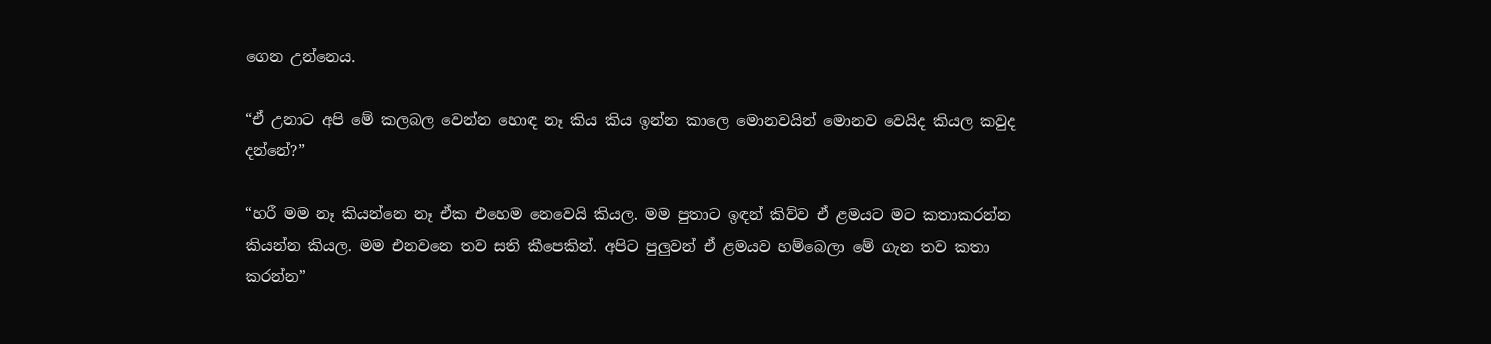ගෙන උන්නෙය.

“ඒ උනාට අපි මේ කලබල වෙන්න හොඳ නෑ කිය කිය ඉන්න කාලෙ මොනවයින් මොනව වෙයිද කියල කවුද දන්නේ?”

“හරී මම නෑ කියන්නෙ නෑ ඒක එහෙම නෙවෙයි කියල. මම පුතාට ඉඳන් කිව්ව ඒ ළමයට මට කතාකරන්න කියන්න කියල. මම එනවනෙ තව සති කීපෙකින්. අපිට පුලුවන් ඒ ළමයව හම්බෙලා මේ ගැන තව කතා කරන්න”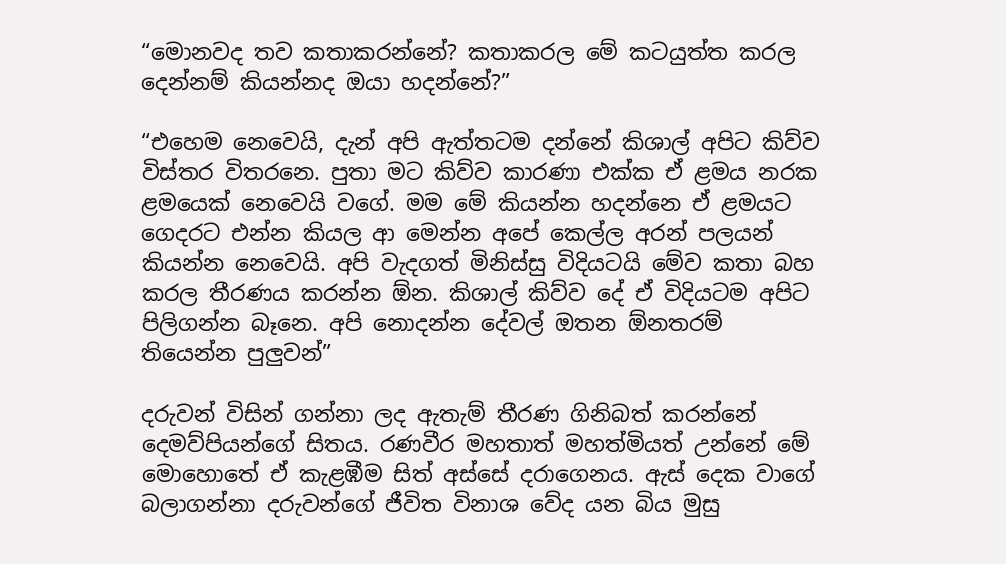“මොනවද තව කතාකරන්නේ? කතාකරල මේ කටයුත්ත කරල දෙන්නම් කියන්නද ඔයා හදන්නේ?”

“එහෙම නෙවෙයි, දැන් අපි ඇත්තටම දන්නේ කිශාල් අපිට කිව්ව විස්තර විතරනෙ. පුතා මට කිව්ව කාරණා එක්ක ඒ ළමය නරක ළමයෙක් නෙවෙයි වගේ. මම මේ කියන්න හදන්නෙ ඒ ළමයට ගෙදරට එන්න කියල ආ මෙන්න අපේ කෙල්ල අරන් පලයන් කියන්න නෙවෙයි. අපි වැදගත් මිනිස්සු විදියටයි මේව කතා බහ කරල තීරණය කරන්න ඕන. කිශාල් කිව්ව දේ ඒ විදියටම අපිට පිලිගන්න බෑනෙ. අපි නොදන්න දේවල් ඔතන ඕනතරම් තියෙන්න පුලුවන්”

දරුවන් විසින් ගන්නා ලද ඇතැම් තීරණ ගිනිබත් කරන්නේ දෙමව්පියන්ගේ සිතය. රණවීර මහතාත් මහත්මියත් උන්නේ මේ මොහොතේ ඒ කැළඹීම සිත් අස්සේ දරාගෙනය. ඇස් දෙක වාගේ බලාගන්නා දරුවන්ගේ ජීවිත විනාශ වේද යන බිය මුසු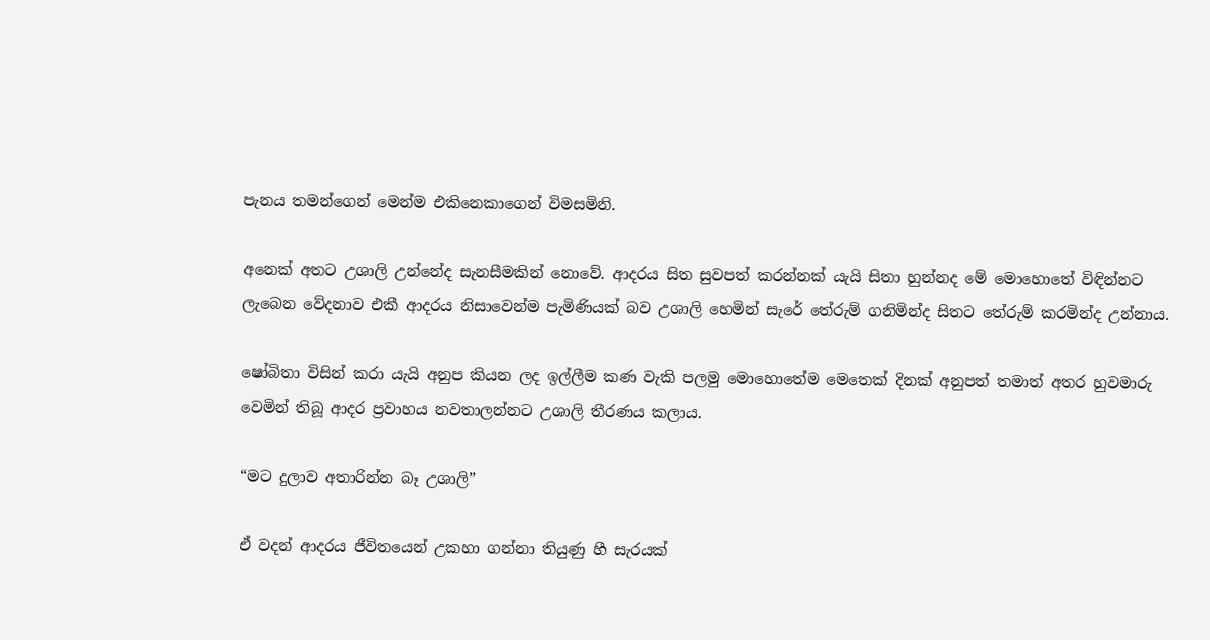පැනය තමන්ගෙන් මෙන්ම එකිනෙකාගෙන් විමසමිනි.

අනෙක් අතට උශාලි උන්නේද සැනසීමකින් නොවේ. ආදරය සිත සුවපත් කරන්නක් යැයි සිතා හුන්නද මේ මොහොතේ විඳින්නට ලැබෙන වේදනාව එකී ආදරය නිසාවෙන්ම පැමිණියක් බව උශාලි හෙමින් සැරේ තේරුම් ගනිමින්ද සිතට තේරුම් කරමින්ද උන්නාය.

ෂෝබිතා විසින් කරා යැයි අනුප කියන ලද ඉල්ලීම කණ වැකි පලමු මොහොතේම මෙතෙක් දිනක් අනුපත් තමාත් අතර හුවමාරු වෙමින් තිබූ ආදර ප්‍රවාහය නවතාලන්නට උශාලි තීරණය කලාය.

“මට දුලාව අතාරින්න බෑ උශාලි”

ඒ වදන් ආදරය ජීවිතයෙන් උකහා ගන්නා තියුණු හී සැරයක්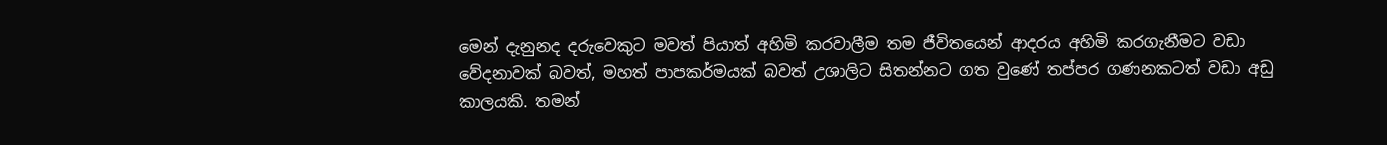මෙන් දැනුනද දරුවෙකුට මවත් පියාත් අහිමි කරවාලීම තම ජීවිතයෙන් ආදරය අහිමි කරගැනීමට වඩා වේදනාවක් බවත්, මහත් පාපකර්මයක් බවත් උශාලිට සිතන්නට ගත වුණේ තප්පර ගණනකටත් වඩා අඩු කාලයකි. තමන්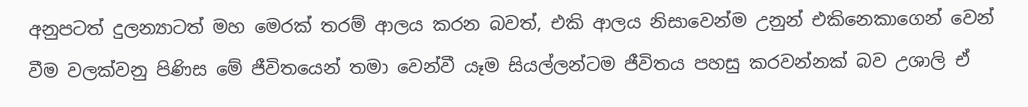අනුපටත් දුලන්‍යාටත් මහ මෙරක් තරම් ආලය කරන බවත්, එකි ආලය නිසාවෙන්ම උනුන් එකිනෙකාගෙන් වෙන් වීම වලක්වනු පිණිස මේ ජීවිතයෙන් තමා වෙන්වී යෑම සියල්ලන්ටම ජීවිතය පහසු කරවන්නක් බව උශාලි ඒ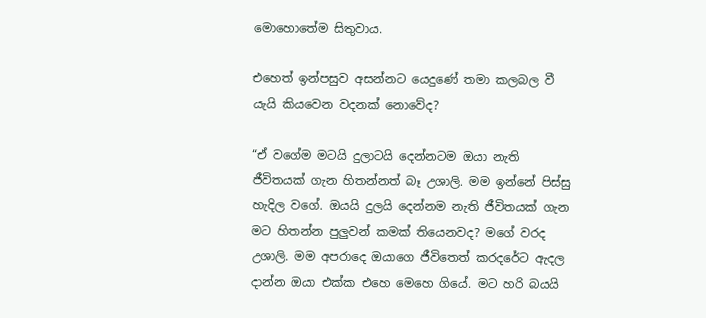මොහොතේම සිතුවාය.

එහෙත් ඉන්පසුව අසන්නට යෙදුණේ තමා කලබල වී යැයි කියවෙන වදනක් නොවේද?

“ඒ වගේම මටයි දුලාටයි දෙන්නටම ඔයා නැති ජීවිතයක් ගැන හිතන්නත් බෑ උශාලි. මම ඉන්නේ පිස්සු හැදිල වගේ. ඔයයි දුලයි දෙන්නම නැති ජීවිතයක් ගැන මට හිතන්න පුලුවන් කමක් තියෙනවද? මගේ වරද උශාලි. මම අපරාදෙ ඔයාගෙ ජීවිතෙත් කරදරේට ඇදල දාන්න ඔයා එක්ක එහෙ මෙහෙ ගියේ. මට හරි බයයි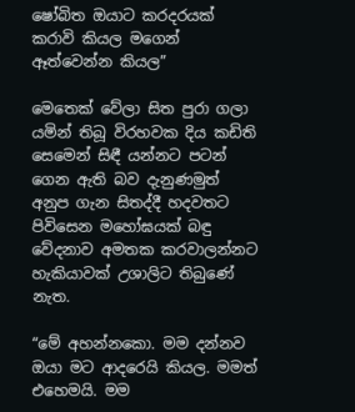ෂෝබිත ඔයාට කරදරයක් කරාවි කියල මගෙන් ඈත්වෙන්න කියල”

මෙතෙක් වේලා සිත පුරා ගලා යමින් තිබූ විරහවක දිය කඩිති සෙමෙන් සිඳී යන්නට පටන් ගෙන ඇති බව දැනුණමුත් අනුප ගැන සිතද්දී හදවතට පිවිසෙන මහෝඝයක් බඳු වේදනාව අමතක කරවාලන්නට හැකියාවක් උශාලිට තිබුණේ නැත.

“මේ අහන්නකො. මම දන්නව ඔයා මට ආදරෙයි කියල. මමත් එහෙමයි. මම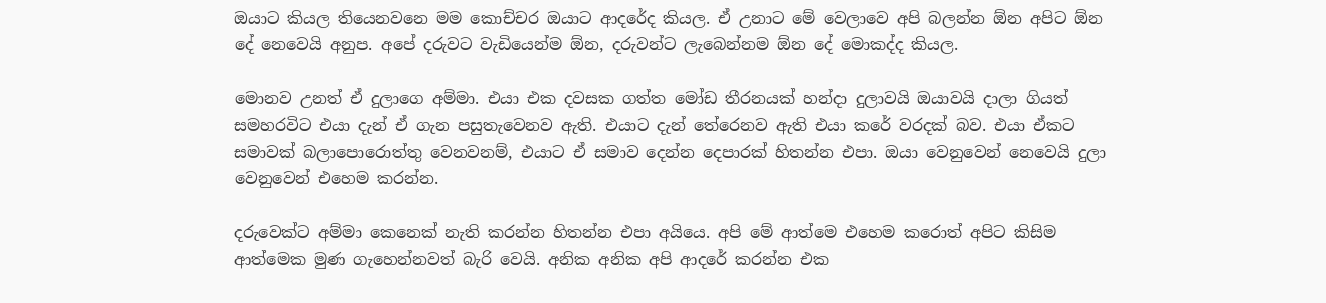ඔයාට කියල තියෙනවනෙ මම කොච්චර ඔයාට ආදරේද කියල. ඒ උනාට මේ වෙලාවෙ අපි බලන්න ඕන අපිට ඕන දේ නෙවෙයි අනුප. අපේ දරුවට වැඩියෙන්ම ඕන, දරුවන්ට ලැබෙන්නම ඕන දේ මොකද්ද කියල.

මොනව උනත් ඒ දුලාගෙ අම්මා. එයා එක දවසක ගත්ත මෝඩ තීරනයක් හන්දා දුලාවයි ඔයාවයි දාලා ගියත් සමහරවිට එයා දැන් ඒ ගැන පසුතැවෙනව ඇති. එයාට දැන් තේරෙනව ඇති එයා කරේ වරදක් බව. එයා ඒකට සමාවක් බලාපොරොත්තු වෙනවනම්, එයාට ඒ සමාව දෙන්න දෙපාරක් හිතන්න එපා. ඔයා වෙනුවෙන් නෙවෙයි දුලා වෙනුවෙන් එහෙම කරන්න.

දරුවෙක්ට අම්මා කෙනෙක් නැති කරන්න හිතන්න එපා අයියෙ. අපි මේ ආත්මෙ එහෙම කරොත් අපිට කිසිම ආත්මෙක මුණ ගැහෙන්නවත් බැරි වෙයි. අනික අනික අපි ආදරේ කරන්න එක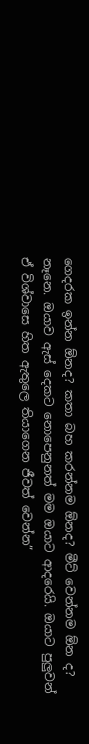ගෙදරක ඉන්න ඕනද? කතා බහ කරන්නම ඕනද? මීට් වෙන්නම ඕන ද? නෑනෙ. ඔයාව ඇස් දෙකට නොපෙනුනත් මම ඔයාට ආදරෙයි. ඔයාට පුලුවන් ඒ විශ්වාසෙ හිත ඇතුලෙ තියාගෙන ජීවත් වෙන්න”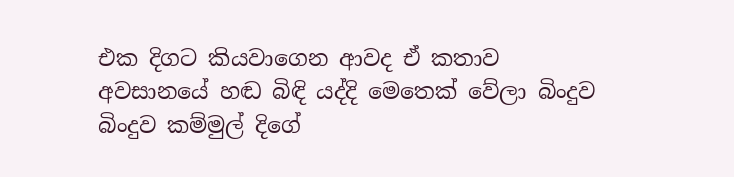එක දිගට කියවාගෙන ආවද ඒ කතාව අවසානයේ හඬ බිඳි යද්දි මෙතෙක් වේලා බිංදුව බිංදුව කම්මුල් දිගේ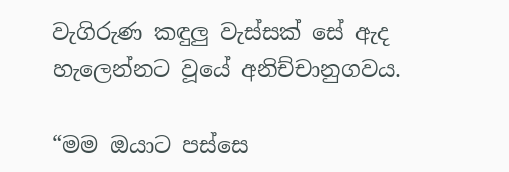වැගිරුණ කඳුලු වැස්සක් සේ ඇද හැලෙන්නට වූයේ අනිච්චානුගවය.

“මම ඔයාට පස්සෙ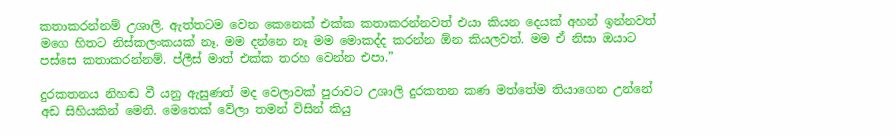කතාකරන්නම් උශාලි. ඇත්තටම වෙන කෙනෙක් එක්ක කතාකරන්නවත් එයා කියන දෙයක් අහන් ඉන්නවත් මගෙ හිතට නිස්කලංකයක් නෑ. මම දන්නෙ නෑ මම මොකද්ද කරන්න ඕන කියලවත්. මම ඒ නිසා ඔයාට පස්සෙ කතාකරන්නම්. ප්ලීස් මාත් එක්ක තරහ වෙන්න එපා.”

දුරකතනය නිහඬ වී යනු ඇසුණත් මද වෙලාවක් පුරාවට උශාලි දුරකතන කණ මත්තේම තියාගෙන උන්නේ අඩ සිහියකින් මෙනි. මෙතෙක් වේලා තමන් විසින් කියු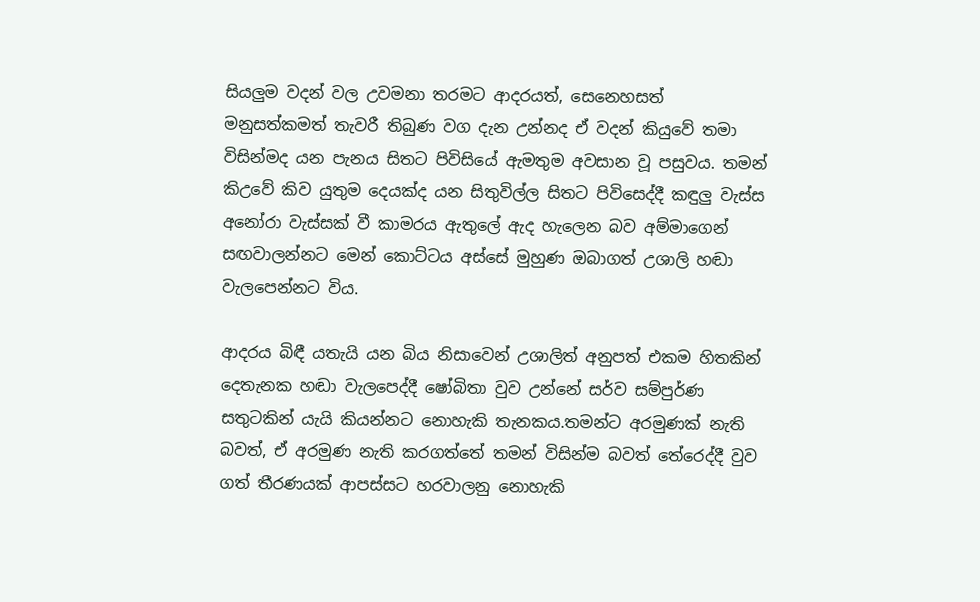සියලුම වදන් වල උවමනා තරමට ආදරයත්, සෙනෙහසත් මනුසත්කමත් තැවරී තිබුණ වග දැන උන්නද ඒ වදන් කියුවේ තමා විසින්මද යන පැනය සිතට පිවිසියේ ඇමතුම අවසාන වූ පසුවය. තමන් කිඋවේ කිව යුතුම දෙයක්ද යන සිතුවිල්ල සිතට පිවිසෙද්දී කඳුලු වැස්ස අනෝරා වැස්සක් වී කාමරය ඇතුලේ ඇද හැලෙන බව අම්මාගෙන් සඟවාලන්නට මෙන් කොට්ටය අස්සේ මුහුණ ඔබාගත් උශාලි හඬා වැලපෙන්නට විය.

ආදරය බිඳී යතැයි යන බිය නිසාවෙන් උශාලිත් අනුපත් එකම හිතකින් දෙතැනක හඬා වැලපෙද්දී ෂෝබිතා වුව උන්නේ සර්ව සම්පුර්ණ සතුටකින් යැයි කියන්නට නොහැකි තැනකය.තමන්ට අරමුණක් නැති බවත්, ඒ අරමුණ නැති කරගත්තේ තමන් විසින්ම බවත් තේරෙද්දී වුව ගත් තීරණයක් ආපස්සට හරවාලනු නොහැකි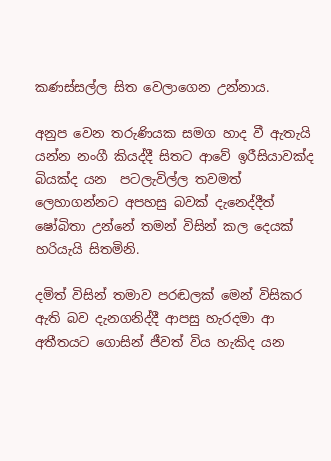කණස්සල්ල සිත වෙලාගෙන උන්නාය.

අනුප වෙන තරුණියක සමග හාද වී ඇතැයි යන්න නංගී කියද්දී සිතට ආවේ ඉරීසියාවක්ද බියක්ද යන  පටලැවිල්ල තවමත් ලෙහාගන්නට අපහසු බවක් දැනෙද්දීත් ෂෝබිතා උන්නේ තමන් විසින් කල දෙයක් හරියැයි සිතමිනි.

දමිත් විසින් තමාව පරඬලක් මෙන් විසිකර ඇති බව දැනගනිද්දී ආපසු හැරදමා ආ අතීතයට ගොසින් ජීවත් විය හැකිද යන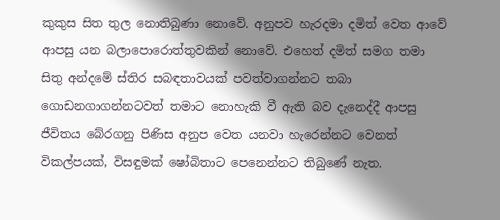කුකුස සිත තුල නොතිබුණා නොවේ. අනුපව හැරදමා දමිත් වෙත ආවේ ආපසු යන බලාපොරොත්තුවකින් නොවේ. එහෙත් දමිත් සමග තමා සිතු අන්දමේ ස්තිර සබඳතාවයක් පවත්වාගන්නට තබා ගොඩනගාගන්නටවත් තමාට නොහැකි වී ඇති බව දැනෙද්දී ආපසු ජීවිතය බේරගනු පිණිස අනුප වෙත යනවා හැරෙන්නට වෙනත් විකල්පයක්, විසඳුමක් ෂෝබිතාට පෙනෙන්නට තිබුණේ නැත.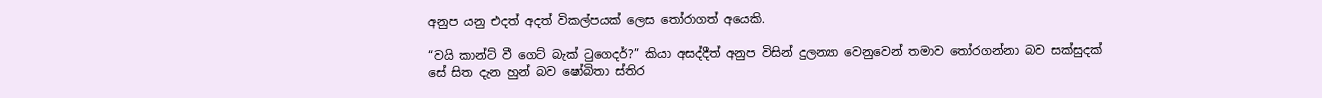අනුප යනු එදත් අදත් විකල්පයක් ලෙස තෝරාගත් අයෙකි.

“වයි කාන්ට් වී ගෙට් බැක් ටුගෙදර්?” කියා අසද්දීත් අනුප විසින් දුලන්‍යා වෙනුවෙන් තමාව තෝරගන්නා බව සක්සුදක් සේ සිත දැන හුන් බව ෂෝබිතා ස්තිර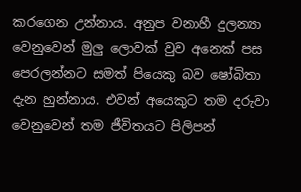කරගෙන උන්නාය. අනුප වනාහී දුලන්‍යා වෙනුවෙන් මුලු ලොවක් වුව අනෙක් පස පෙරලන්නට සමත් පියෙකු බව ෂෝබිතා දැන හුන්නාය. එවන් අයෙකුට තම දරුවා වෙනුවෙන් තම ජීවිතයට පිලිපන්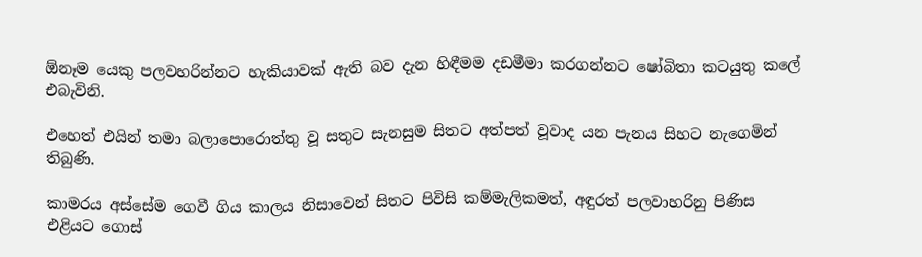ඕනෑම යෙකු පලවහරින්නට හැකියාවක් ඇති බව දැන හිඳීමම දඩමීමා කරගන්නට ෂෝබිතා කටයුතු කලේ එබැවිනි.

එහෙත් එයින් තමා බලාපොරොත්තු වූ සතුට සැනසුම සිතට අත්පත් වූවාද යන පැනය සිහට නැගෙමින් තිබුණි.

කාමරය අස්සේම ගෙවී ගිය කාලය නිසාවෙන් සිතට පිවිසි කම්මැලිකමත්, අඳුරත් පලවාහරිනු පිණිස එළියට ගොස්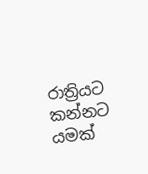රාත්‍රියට කන්නට යමක්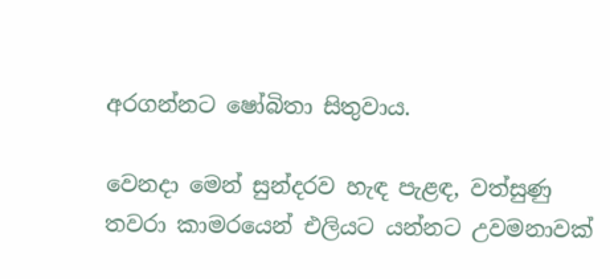අරගන්නට ෂෝබිතා සිතුවාය.

වෙනදා මෙන් සුන්දරව හැඳ පැළඳ, වත්සුණු තවරා කාමරයෙන් එලියට යන්නට උවමනාවක්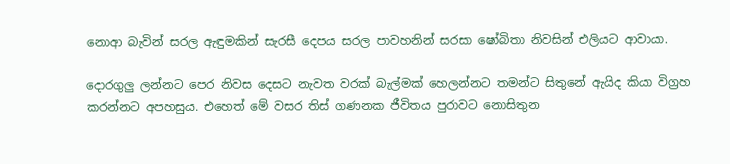නොආ බැවින් සරල ඇඳුමකින් සැරසී දෙපය සරල පාවහනින් සරසා ෂෝබිතා නිවසින් එලියට ආවායා.

දොරගුලු ලන්නට පෙර නිවස දෙසට නැවත වරක් බැල්මක් හෙලන්නට තමන්ට සිතුනේ ඇයිද කියා විග්‍රහ කරන්නට අපහසුය. එහෙත් මේ වසර තිස් ගණනක ජීවිතය පුරාවට නොසිතුන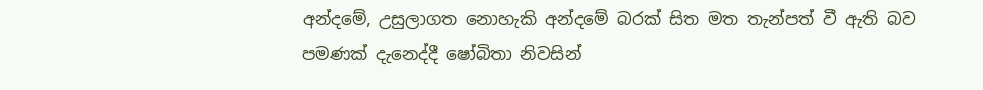අන්දමේ, උසුලාගත නොහැකි අන්දමේ බරක් සිත මත තැන්පත් වී ඇති බව පමණක් දැනෙද්දී ෂෝබිතා නිවසින්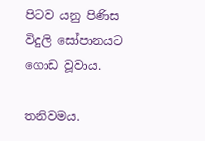පිටව යනු පිණිස විදුලි සෝපානයට ගොඩ වූවාය.

තනිවමය.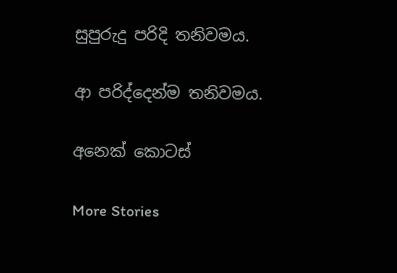සුපුරුදු පරිදි තනිවමය.

ආ පරිද්දෙන්ම තනිවමය.

අනෙක් කොටස්

More Stories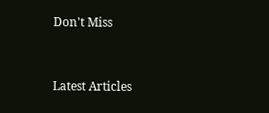Don't Miss


Latest Articles